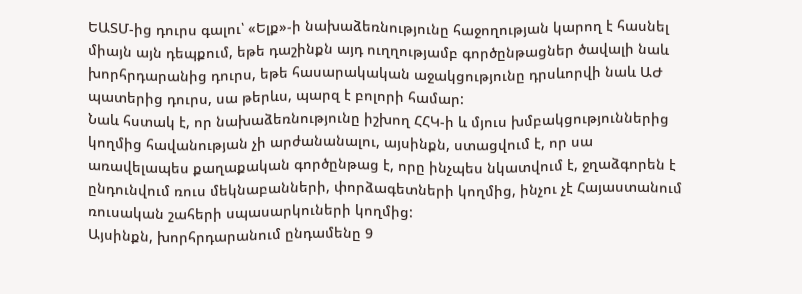ԵԱՏՄ-ից դուրս գալու՝ «Ելք»-ի նախաձեռնությունը հաջողության կարող է հասնել միայն այն դեպքում, եթե դաշինքն այդ ուղղությամբ գործընթացներ ծավալի նաև խորհրդարանից դուրս, եթե հասարակական աջակցությունը դրսևորվի նաև ԱԺ պատերից դուրս, սա թերևս, պարզ է բոլորի համար:
Նաև հստակ է, որ նախաձեռնությունը իշխող ՀՀԿ-ի և մյուս խմբակցություններից կողմից հավանության չի արժանանալու, այսինքն, ստացվում է, որ սա առավելապես քաղաքական գործընթաց է, որը ինչպես նկատվում է, ջղաձգորեն է ընդունվում ռուս մեկնաբանների, փորձագետների կողմից, ինչու չէ Հայաստանում ռուսական շահերի սպասարկուների կողմից:
Այսինքն, խորհրդարանում ընդամենը 9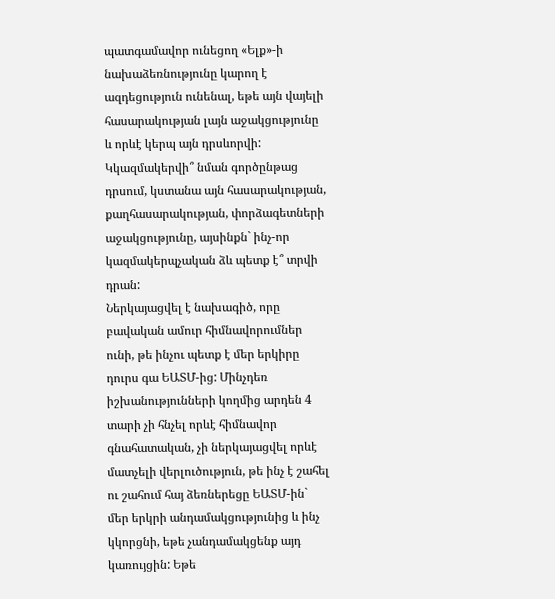պատգամավոր ունեցող «Ելք»-ի նախաձեռնությունը կարող է ազդեցություն ունենալ, եթե այն վայելի հասարակության լայն աջակցությունը և որևէ կերպ այն դրսևորվի:
Կկազմակերվի՞ նման գործընթաց դրսում, կստանա այն հասարակության, քաղհասարակության, փորձագետների աջակցությունը, այսինքն` ինչ-որ կազմակերպչական ձև պետք է՞ տրվի դրան:
Ներկայացվել է նախագիծ, որը բավական ամուր հիմնավորումներ ունի, թե ինչու պետք է մեր երկիրը դուրս գա ԵԱՏՄ-ից: Մինչդեռ իշխանությունների կողմից արդեն 4 տարի չի հնչել որևէ հիմնավոր գնահատական, չի ներկայացվել որևէ մատչելի վերլուծություն, թե ինչ է շահել ու շահում հայ ձեռներեցը ԵԱՏՄ-ին` մեր երկրի անդամակցությունից և ինչ կկորցնի, եթե չանդամակցենք այդ կառույցին: Եթե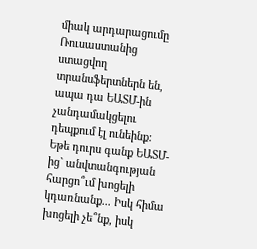միակ արդարացումը Ռուսաստանից ստացվող տրանսֆերտներն են, ապա դա ԵԱՏՄ-ին չանդամակցելու դեպքում էլ ունեինք:
Եթե դուրս գանք ԵԱՏՄ-ից` անվտանգության հարցո՞ւմ խոցելի կդառնանք... Իսկ հիմա խոցելի չե՞նք, իսկ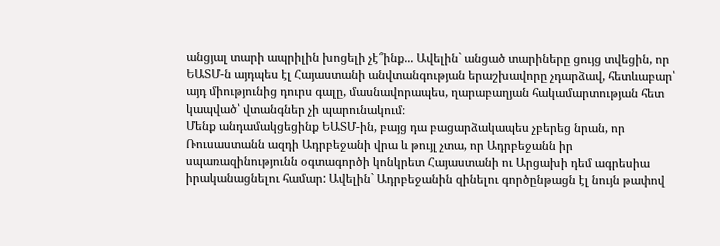անցյալ տարի ապրիլին խոցելի չէ՞ինք... Ավելին` անցած տարիները ցույց տվեցին, որ ԵԱՏՄ-ն այդպես էլ Հայաստանի անվտանգության երաշխավորը չդարձավ, հետևաբար՝ այդ միությունից դուրս գալը, մասնավորապես, ղարաբաղյան հակամարտության հետ կապված՝ վտանգներ չի պարունակում։
Մենք անդամակցեցինք ԵԱՏՄ-ին, բայց դա բացարձակապես չբերեց նրան, որ Ռուսաստանն ազդի Ադրբեջանի վրա և թույլ չտա, որ Ադրբեջանն իր սպառազինությունն օգտագործի կոնկրետ Հայաստանի ու Արցախի դեմ ագրեսիա իրականացնելու համար: Ավելին` Ադրբեջանին զինելու գործընթացն էլ նույն թափով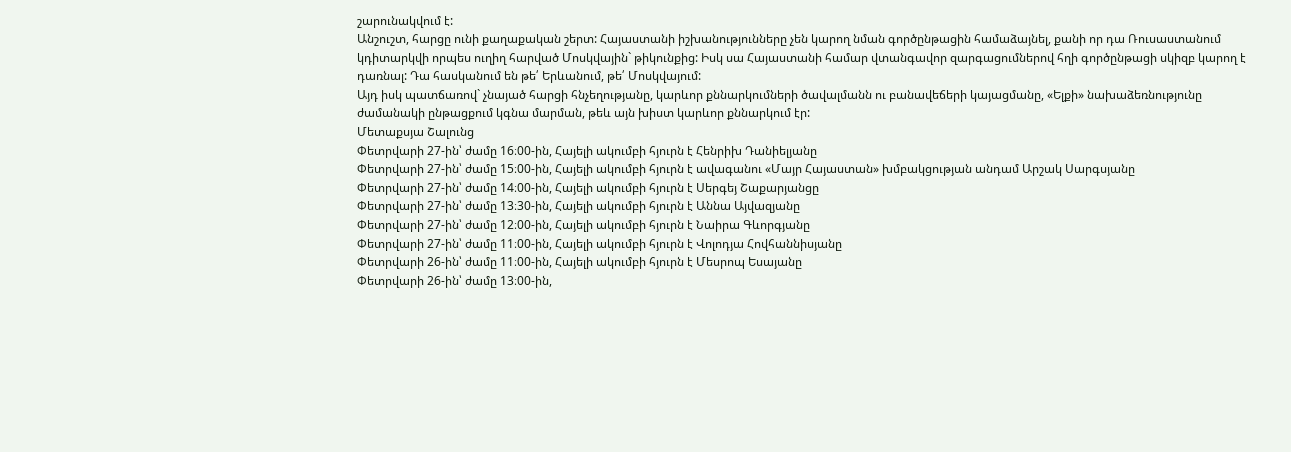շարունակվում է:
Անշուշտ, հարցը ունի քաղաքական շերտ: Հայաստանի իշխանությունները չեն կարող նման գործընթացին համաձայնել, քանի որ դա Ռուսաստանում կդիտարկվի որպես ուղիղ հարված Մոսկվային` թիկունքից: Իսկ սա Հայաստանի համար վտանգավոր զարգացումներով հղի գործընթացի սկիզբ կարող է դառնալ: Դա հասկանում են թե՛ Երևանում, թե՛ Մոսկվայում:
Այդ իսկ պատճառով` չնայած հարցի հնչեղությանը, կարևոր քննարկումների ծավալմանն ու բանավեճերի կայացմանը, «Ելքի» նախաձեռնությունը ժամանակի ընթացքում կգնա մարման, թեև այն խիստ կարևոր քննարկում էր:
Մետաքսյա Շալունց
Փետրվարի 27-ին՝ ժամը 16։00-ին, Հայելի ակումբի հյուրն է Հենրիխ Դանիելյանը
Փետրվարի 27-ին՝ ժամը 15։00-ին, Հայելի ակումբի հյուրն է ավագանու «Մայր Հայաստան» խմբակցության անդամ Արշակ Սարգսյանը
Փետրվարի 27-ին՝ ժամը 14։00-ին, Հայելի ակումբի հյուրն է Սերգեյ Շաքարյանցը
Փետրվարի 27-ին՝ ժամը 13։30-ին, Հայելի ակումբի հյուրն է Աննա Այվազյանը
Փետրվարի 27-ին՝ ժամը 12։00-ին, Հայելի ակումբի հյուրն է Նաիրա Գևորգյանը
Փետրվարի 27-ին՝ ժամը 11։00-ին, Հայելի ակումբի հյուրն է Վոլոդյա Հովհաննիսյանը
Փետրվարի 26-ին՝ ժամը 11։00-ին, Հայելի ակումբի հյուրն է Մեսրոպ Եսայանը
Փետրվարի 26-ին՝ ժամը 13։00-ին,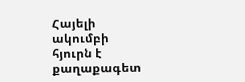Հայելի ակումբի հյուրն է քաղաքագետ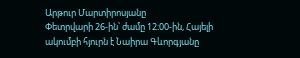Արթուր Մարտիրոսյանը
Փետրվարի 26-ին՝ ժամը 12։00-ին, Հայելի ակումբի հյուրն է Նաիրա Գևորգյանը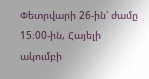Փետրվարի 26-ին՝ ժամը 15։00-ին, Հայելի ակումբի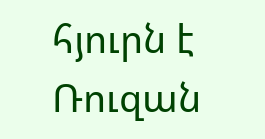հյուրն է Ռուզան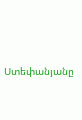Ստեփանյանը